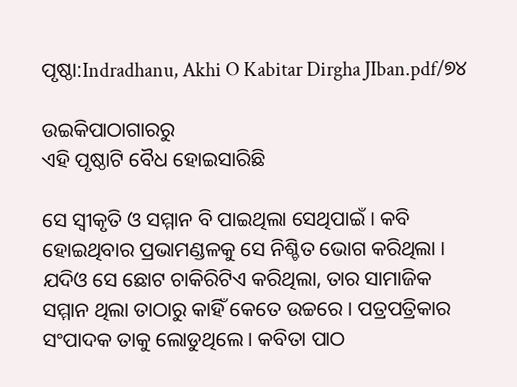ପୃଷ୍ଠା:Indradhanu, Akhi O Kabitar Dirgha JIban.pdf/୭୪

ଉଇକିପାଠାଗାର‌ରୁ
ଏହି ପୃଷ୍ଠାଟି ବୈଧ ହୋଇସାରିଛି

ସେ ସ୍ୱୀକୃତି ଓ ସମ୍ମାନ ବି ପାଇଥିଲା ସେଥିପାଇଁ । କବି ହୋଇଥିବାର ପ୍ରଭାମଣ୍ଡଳକୁ ସେ ନିଶ୍ଚିତ ଭୋଗ କରିଥିଲା । ଯଦିଓ ସେ ଛୋଟ ଚାକିରିଟିଏ କରିଥିଲା, ତାର ସାମାଜିକ ସମ୍ମାନ ଥିଲା ତାଠାରୁ କାହିଁ କେତେ ଉଚ୍ଚରେ । ପତ୍ରପତ୍ରିକାର ସଂପାଦକ ତାକୁ ଲୋଡୁଥିଲେ । କବିତା ପାଠ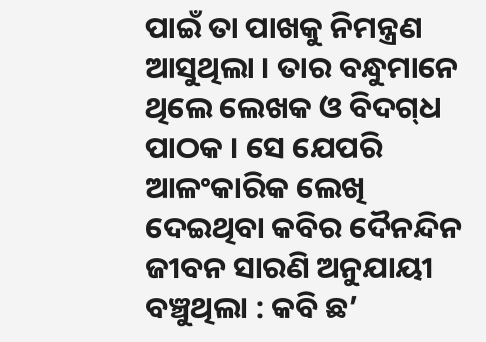ପାଇଁ ତା ପାଖକୁ ନିମନ୍ତ୍ରଣ ଆସୁଥିଲା । ତାର ବନ୍ଧୁମାନେ ଥିଲେ ଲେଖକ ଓ ବିଦଗ୍‌ଧ ପାଠକ । ସେ ଯେପରି ଆଳଂକାରିକ ଲେଖି ଦେଇଥିବା କବିର ଦୈନନ୍ଦିନ ଜୀବନ ସାରଣି ଅନୁଯାୟୀ ବଞ୍ଚୁଥିଲା : କବି ଛ’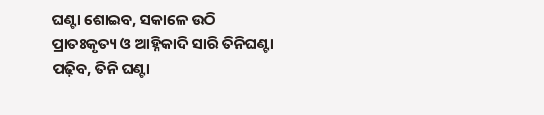ଘଣ୍ଟା ଶୋଇବ, ସକାଳେ ଉଠି ପ୍ରାତଃକୃତ୍ୟ ଓ ଆହ୍ନିକାଦି ସାରି ତିନିଘଣ୍ଟା ପଢ଼ିବ, ତିନି ଘଣ୍ଟା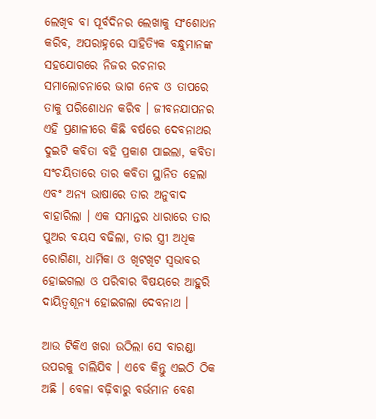ଲେଖିବ ବା ପୂର୍ବଦିନର ଲେଖାକୁ ସଂଶୋଧନ କରିବ, ଅପରାହ୍ନରେ ସାହିତ୍ୟିକ ବନ୍ଧୁମାନଙ୍କ ସହଯୋଗରେ ନିଜର ରଚନାର ସମାଲୋଚନାରେ ଭାଗ ନେବ ଓ ତାପରେ ତାକୁ ପରିଶୋଧନ କରିବ । ଜୀବନଯାପନର ଏହି ପ୍ରଣାଳୀରେ କିଛି ବର୍ଷରେ ଦେବନାଥର ଦୁଇଟି କବିତା ବହି ପ୍ରକାଶ ପାଇଲା, କବିତା ସଂଚୟିତାରେ ତାର କବିତା ସ୍ଥାନିତ ହେଲା ଏବଂ ଅନ୍ୟ ଭାଷାରେ ତାର ଅନୁବାଦ ବାହାରିଲା । ଏକ ସମାନ୍ତର ଧାରାରେ ତାର ପୁଅର ବୟସ ବଢିଲା, ତାର ସ୍ତ୍ରୀ ଅଧିକ ରୋଗିଣା, ଧାର୍ମିକା ଓ ଖିଟଖିଟ ସ୍ୱଭାବର ହୋଇଗଲା ଓ ପରିବାର ବିଷୟରେ ଆହୁରି ଦାୟିତ୍ୱଶୂନ୍ୟ ହୋଇଗଲା ଦେବନାଥ ।

ଆଉ ଟିକିଏ ଖରା ଉଠିଲା ସେ ବାରଣ୍ଡା ଉପରକୁ ଚାଲିଯିବ । ଏବେ କିନ୍ତୁ ଏଇଠି ଠିକ ଅଛି । ବେଳା ବଢ଼ିବାରୁ ବର୍ଭମାନ ବେଶ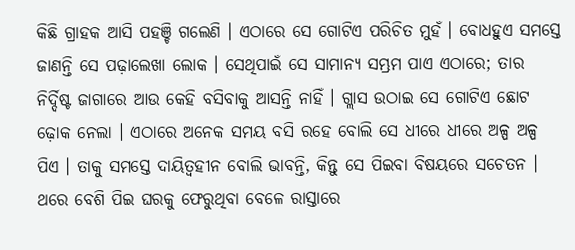କିଛି ଗ୍ରାହକ ଆସି ପହଞ୍ଚି ଗଲେଣି । ଏଠାରେ ସେ ଗୋଟିଏ ପରିଚିତ ମୁହଁ । ବୋଧହୁଏ ସମସ୍ତେ ଜାଣନ୍ତି ସେ ପଢ଼ାଲେଖା ଲୋକ । ସେଥିପାଇଁ ସେ ସାମାନ୍ୟ ସମ୍ଭ୍ରମ ପାଏ ଏଠାରେ; ତାର ନିର୍ଦ୍ଦିଷ୍ଟ ଜାଗାରେ ଆଉ କେହି ବସିବାକୁ ଆସନ୍ତି ନାହିଁ । ଗ୍ଲାସ ଉଠାଇ ସେ ଗୋଟିଏ ଛୋଟ ଢ଼ୋକ ନେଲା । ଏଠାରେ ଅନେକ ସମୟ ବସି ରହେ ବୋଲି ସେ ଧୀରେ ଧୀରେ ଅଳ୍ପ ଅଳ୍ପ ପିଏ । ତାକୁ ସମସ୍ତେ ଦାୟିତ୍ୱହୀନ ବୋଲି ଭାବନ୍ତି, କିନ୍ତୁ ସେ ପିଇବା ବିଷୟରେ ସଚେତନ । ଥରେ ବେଶି ପିଇ ଘରକୁ ଫେରୁଥିବା ବେଳେ ରାସ୍ତାରେ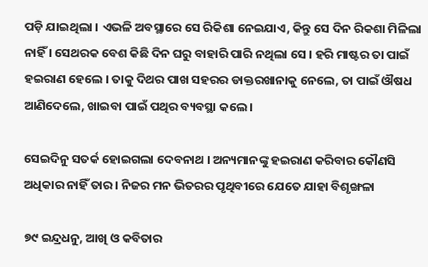ପଡ଼ି ଯାଇଥିଲା । ଏଭଳି ଅବସ୍ଥାରେ ସେ ରିକିଶା ନେଇଯାଏ, କିନ୍ତୁ ସେ ଦିନ ରିକଶା ମିଳିଲା ନାହିଁ । ସେଥରକ ବେଶ କିଛି ଦିନ ଘରୁ ବାହାରି ପାରି ନଥିଲା ସେ । ହରି ମାଷ୍ଟର ତା ପାଇଁ ହଇରାଣ ହେଲେ । ତାକୁ ଦିଥର ପାଖ ସହରର ଡାକ୍ତରଖାନାକୁ ନେଲେ, ତା ପାଇଁ ଔଷଧ ଆଣିଦେଲେ, ଖାଇବା ପାଇଁ ପଥିର ବ୍ୟବସ୍ଥା କଲେ ।

ସେଇଦିନୁ ସତର୍କ ହୋଇଗଲା ଦେବନାଥ । ଅନ୍ୟମାନଙ୍କୁ ହଇରାଣ କରିବାର କୌଣସି ଅଧିକାର ନାହିଁ ତାର । ନିଜର ମନ ଭିତରର ପୃଥିବୀରେ ଯେତେ ଯାହା ବିଶୃଙ୍ଖଳା

୭୯ ଇନ୍ଦ୍ରଧନୁ, ଆଖି ଓ କବିତାର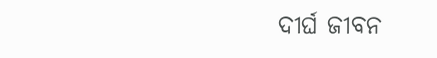ଦୀର୍ଘ ଜୀବନ